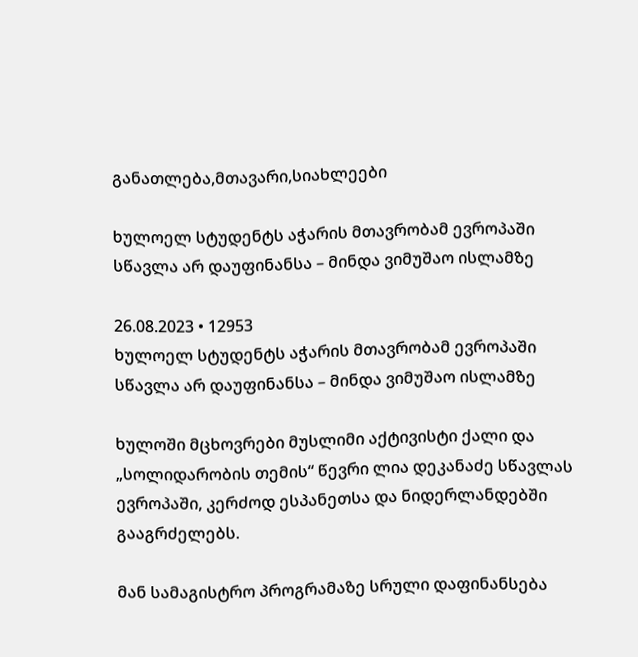განათლება,მთავარი,სიახლეები

ხულოელ სტუდენტს აჭარის მთავრობამ ევროპაში სწავლა არ დაუფინანსა – მინდა ვიმუშაო ისლამზე

26.08.2023 • 12953
ხულოელ სტუდენტს აჭარის მთავრობამ ევროპაში სწავლა არ დაუფინანსა – მინდა ვიმუშაო ისლამზე

ხულოში მცხოვრები მუსლიმი აქტივისტი ქალი და „სოლიდარობის თემის“ წევრი ლია დეკანაძე სწავლას ევროპაში, კერძოდ ესპანეთსა და ნიდერლანდებში გააგრძელებს.

მან სამაგისტრო პროგრამაზე სრული დაფინანსება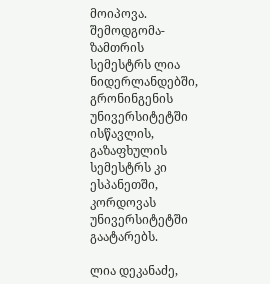მოიპოვა. შემოდგომა-ზამთრის სემესტრს ლია ნიდერლანდებში, გრონინგენის უნივერსიტეტში ისწავლის, გაზაფხულის სემესტრს კი ესპანეთში, კორდოვას უნივერსიტეტში გაატარებს.

ლია დეკანაძე,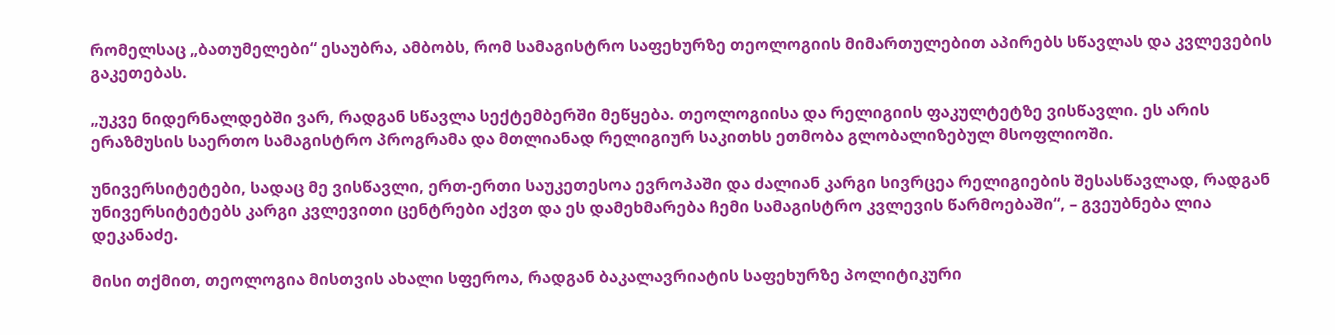რომელსაც „ბათუმელები“ ესაუბრა, ამბობს, რომ სამაგისტრო საფეხურზე თეოლოგიის მიმართულებით აპირებს სწავლას და კვლევების გაკეთებას.

„უკვე ნიდერნალდებში ვარ, რადგან სწავლა სექტემბერში მეწყება. თეოლოგიისა და რელიგიის ფაკულტეტზე ვისწავლი. ეს არის ერაზმუსის საერთო სამაგისტრო პროგრამა და მთლიანად რელიგიურ საკითხს ეთმობა გლობალიზებულ მსოფლიოში.

უნივერსიტეტები, სადაც მე ვისწავლი, ერთ-ერთი საუკეთესოა ევროპაში და ძალიან კარგი სივრცეა რელიგიების შესასწავლად, რადგან უნივერსიტეტებს კარგი კვლევითი ცენტრები აქვთ და ეს დამეხმარება ჩემი სამაგისტრო კვლევის წარმოებაში“, – გვეუბნება ლია დეკანაძე.

მისი თქმით, თეოლოგია მისთვის ახალი სფეროა, რადგან ბაკალავრიატის საფეხურზე პოლიტიკური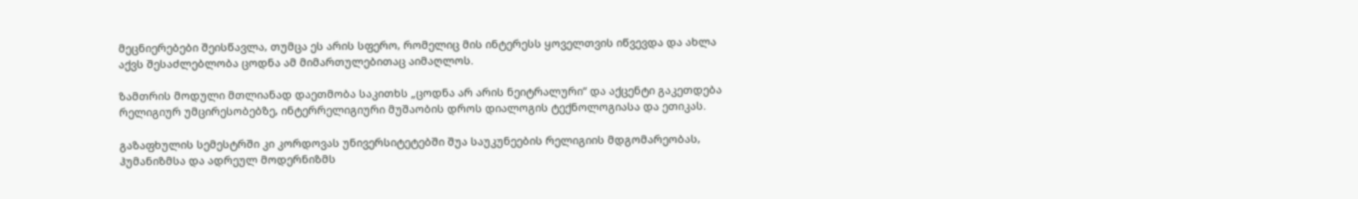მეცნიერებები შეისწავლა, თუმცა ეს არის სფერო, რომელიც მის ინტერესს ყოველთვის იწვევდა და ახლა აქვს შესაძლებლობა ცოდნა ამ მიმართულებითაც აიმაღლოს.

ზამთრის მოდული მთლიანად დაეთმობა საკითხს „ცოდნა არ არის ნეიტრალური“ და აქცენტი გაკეთდება რელიგიურ უმცირესობებზე, ინტერრელიგიური მუშაობის დროს დიალოგის ტექნოლოგიასა და ეთიკას.

გაზაფხულის სემესტრში კი კორდოვას უნივერსიტეტებში შუა საუკუნეების რელიგიის მდგომარეობას, ჰუმანიზმსა და ადრეულ მოდერნიზმს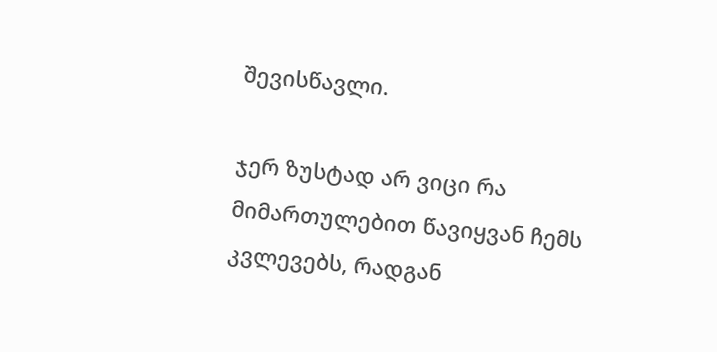შევისწავლი.

ჯერ ზუსტად არ ვიცი რა მიმართულებით წავიყვან ჩემს კვლევებს, რადგან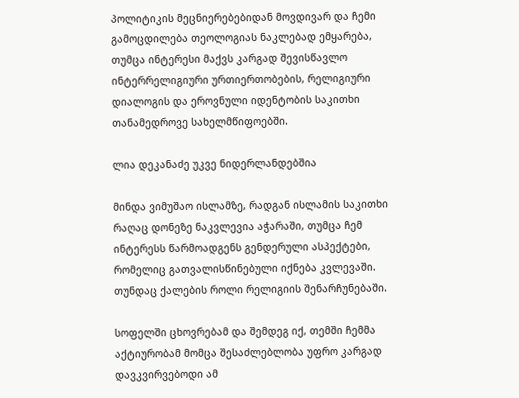პოლიტიკის მეცნიერებებიდან მოვდივარ და ჩემი გამოცდილება თეოლოგიას ნაკლებად ემყარება, თუმცა ინტერესი მაქვს კარგად შევისწავლო ინტერრელიგიური ურთიერთობების, რელიგიური დიალოგის და ეროვნული იდენტობის საკითხი თანამედროვე სახელმწიფოებში.

ლია დეკანაძე უკვე ნიდერლანდებშია

მინდა ვიმუშაო ისლამზე, რადგან ისლამის საკითხი რაღაც დონეზე ნაკვლევია აჭარაში, თუმცა ჩემ ინტერესს წარმოადგენს გენდერული ასპექტები, რომელიც გათვალისწინებული იქნება კვლევაში. თუნდაც ქალების როლი რელიგიის შენარჩუნებაში.

სოფელში ცხოვრებამ და შემდეგ იქ, თემში ჩემმა აქტიურობამ მომცა შესაძლებლობა უფრო კარგად დავკვირვებოდი ამ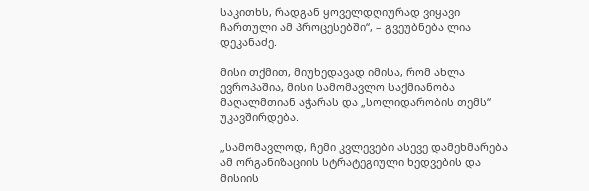საკითხს, რადგან ყოველდღიურად ვიყავი ჩართული ამ პროცესებში“, – გვეუბნება ლია დეკანაძე.

მისი თქმით, მიუხედავად იმისა, რომ ახლა ევროპაშია, მისი სამომავლო საქმიანობა მაღალმთიან აჭარას და „სოლიდარობის თემს“ უკავშირდება.

„სამომავლოდ, ჩემი კვლევები ასევე დამეხმარება ამ ორგანიზაციის სტრატეგიული ხედვების და მისიის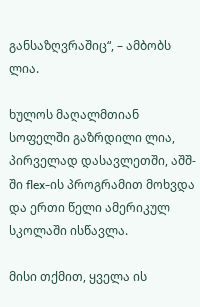განსაზღვრაშიც“, – ამბობს ლია.

ხულოს მაღალმთიან სოფელში გაზრდილი ლია, პირველად დასავლეთში, აშშ-ში flex-ის პროგრამით მოხვდა და ერთი წელი ამერიკულ სკოლაში ისწავლა.

მისი თქმით, ყველა ის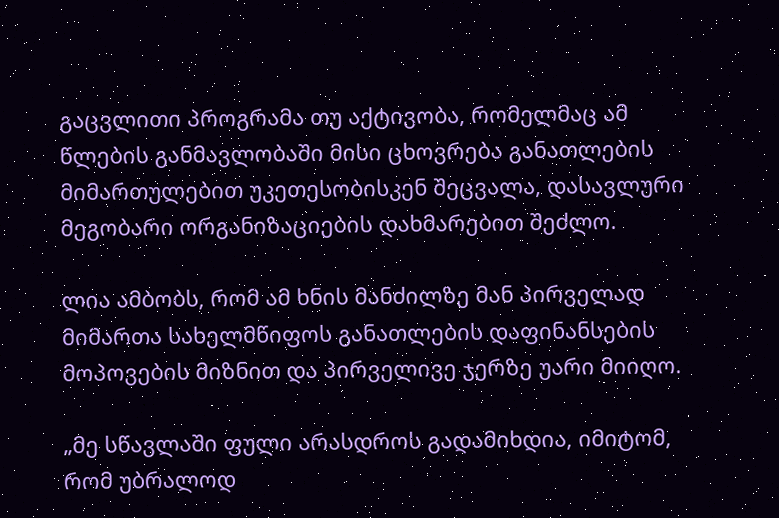გაცვლითი პროგრამა თუ აქტივობა, რომელმაც ამ წლების განმავლობაში მისი ცხოვრება განათლების მიმართულებით უკეთესობისკენ შეცვალა, დასავლური მეგობარი ორგანიზაციების დახმარებით შეძლო.

ლია ამბობს, რომ ამ ხნის მანძილზე მან პირველად მიმართა სახელმწიფოს განათლების დაფინანსების მოპოვების მიზნით და პირველივე ჯერზე უარი მიიღო.

„მე სწავლაში ფული არასდროს გადამიხდია, იმიტომ, რომ უბრალოდ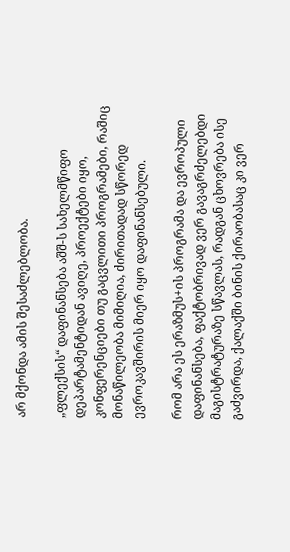არ მქონდა ამის შესაძლებლობა.

„ფლექსის“ დაფინანსება აშშ-ს სახელმწიფო დეპარტამენტიდან ავიღე, პროექტები იყო, კონფერენციები თუ გაცვლითი პროგრამები, რაშიც მონაწილეობა მიმიღია, ძირითადად სწორედ ევროკავშირის მიერ იყო დაფინანსებული.

რომ არა ეს ერაზმუს+ის პროგრამა და ევროპული დაფინანსება, ფაქტობრივად ვერ გავაგრძელებდი მაგისტრატურაზე სწავლას, რადგან ცხოვრება ისე გაძვირდა, ქალაქში ბინის ქირაობასაც კი ვერ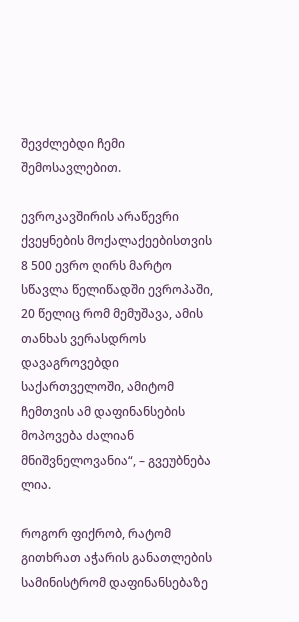შევძლებდი ჩემი შემოსავლებით.

ევროკავშირის არაწევრი ქვეყნების მოქალაქეებისთვის 8 500 ევრო ღირს მარტო სწავლა წელიწადში ევროპაში, 20 წელიც რომ მემუშავა, ამის თანხას ვერასდროს დავაგროვებდი საქართველოში, ამიტომ ჩემთვის ამ დაფინანსების მოპოვება ძალიან მნიშვნელოვანია“, – გვეუბნება ლია.

როგორ ფიქრობ, რატომ გითხრათ აჭარის განათლების სამინისტრომ დაფინანსებაზე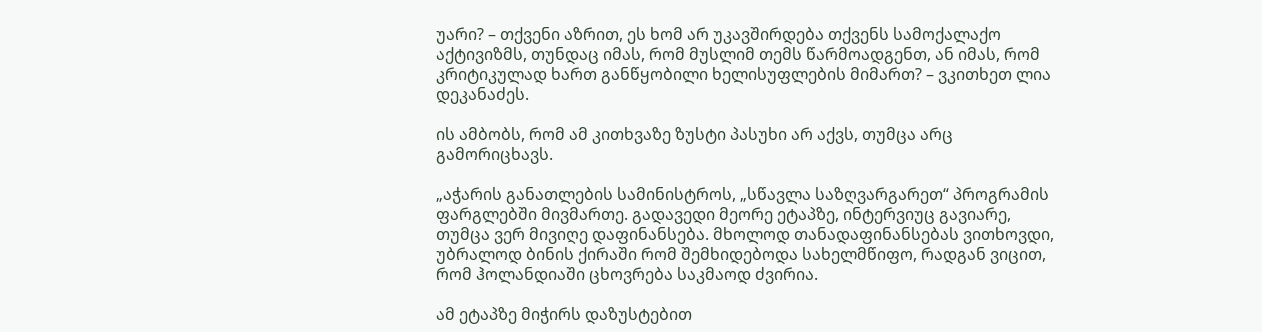უარი? – თქვენი აზრით, ეს ხომ არ უკავშირდება თქვენს სამოქალაქო აქტივიზმს, თუნდაც იმას, რომ მუსლიმ თემს წარმოადგენთ, ან იმას, რომ კრიტიკულად ხართ განწყობილი ხელისუფლების მიმართ? – ვკითხეთ ლია დეკანაძეს.

ის ამბობს, რომ ამ კითხვაზე ზუსტი პასუხი არ აქვს, თუმცა არც გამორიცხავს.

„აჭარის განათლების სამინისტროს, „სწავლა საზღვარგარეთ“ პროგრამის ფარგლებში მივმართე. გადავედი მეორე ეტაპზე, ინტერვიუც გავიარე, თუმცა ვერ მივიღე დაფინანსება. მხოლოდ თანადაფინანსებას ვითხოვდი, უბრალოდ ბინის ქირაში რომ შემხიდებოდა სახელმწიფო, რადგან ვიცით, რომ ჰოლანდიაში ცხოვრება საკმაოდ ძვირია.

ამ ეტაპზე მიჭირს დაზუსტებით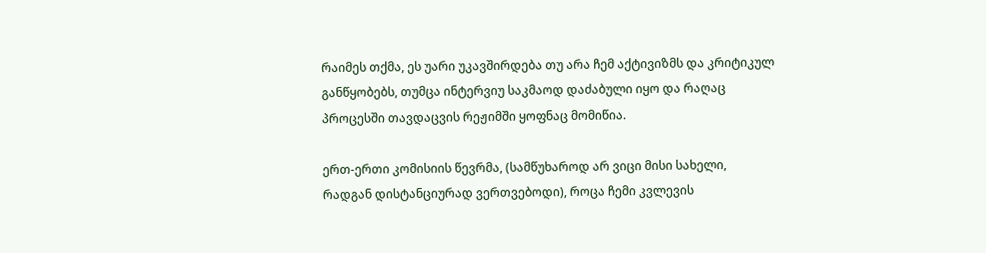რაიმეს თქმა, ეს უარი უკავშირდება თუ არა ჩემ აქტივიზმს და კრიტიკულ განწყობებს, თუმცა ინტერვიუ საკმაოდ დაძაბული იყო და რაღაც პროცესში თავდაცვის რეჟიმში ყოფნაც მომიწია.

ერთ-ერთი კომისიის წევრმა, (სამწუხაროდ არ ვიცი მისი სახელი, რადგან დისტანციურად ვერთვებოდი), როცა ჩემი კვლევის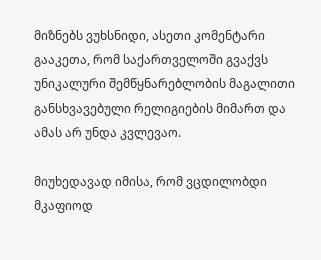მიზნებს ვუხსნიდი, ასეთი კომენტარი გააკეთა, რომ საქართველოში გვაქვს უნიკალური შემწყნარებლობის მაგალითი განსხვავებული რელიგიების მიმართ და ამას არ უნდა კვლევაო.

მიუხედავად იმისა, რომ ვცდილობდი მკაფიოდ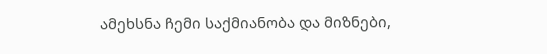ამეხსნა ჩემი საქმიანობა და მიზნები,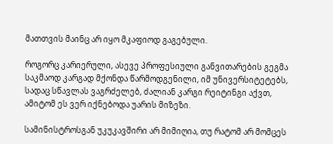მათთვის მაინც არ იყო მკაფიოდ გაგებული.

როგორც კარიერული, ასევე პროფესიული განვითარების გეგმა საკმაოდ კარგად მქონდა წარმოდგენილი, იმ უნივერსიტეტებს, სადაც სწავლას ვაგრძელებ, ძალიან კარგი რეიტინგი აქვთ, ამიტომ ეს ვერ იქნებოდა უარის მიზეზი.

სამინისტროსგან უკუკავშირი არ მიმიღია, თუ რატომ არ მომცეს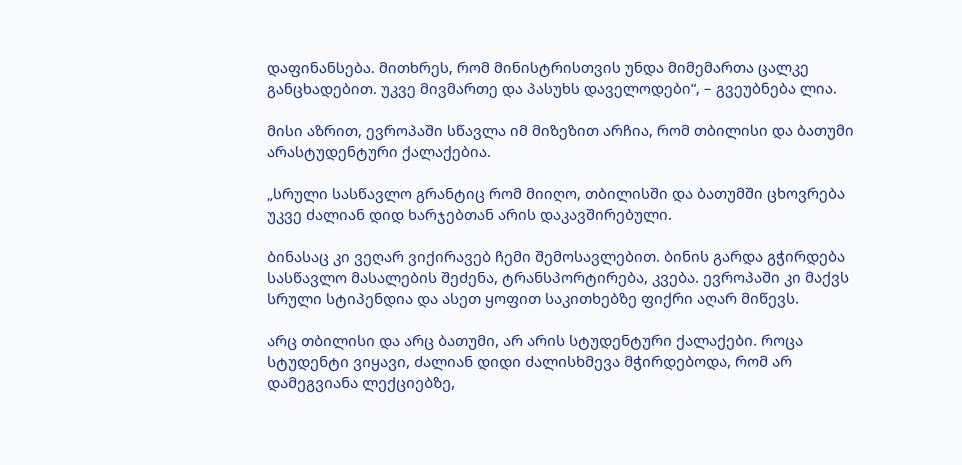დაფინანსება. მითხრეს, რომ მინისტრისთვის უნდა მიმემართა ცალკე განცხადებით. უკვე მივმართე და პასუხს დაველოდები“, – გვეუბნება ლია.

მისი აზრით, ევროპაში სწავლა იმ მიზეზით არჩია, რომ თბილისი და ბათუმი არასტუდენტური ქალაქებია.

„სრული სასწავლო გრანტიც რომ მიიღო, თბილისში და ბათუმში ცხოვრება უკვე ძალიან დიდ ხარჯებთან არის დაკავშირებული.

ბინასაც კი ვეღარ ვიქირავებ ჩემი შემოსავლებით. ბინის გარდა გჭირდება სასწავლო მასალების შეძენა, ტრანსპორტირება, კვება. ევროპაში კი მაქვს სრული სტიპენდია და ასეთ ყოფით საკითხებზე ფიქრი აღარ მიწევს.

არც თბილისი და არც ბათუმი, არ არის სტუდენტური ქალაქები. როცა სტუდენტი ვიყავი, ძალიან დიდი ძალისხმევა მჭირდებოდა, რომ არ დამეგვიანა ლექციებზე,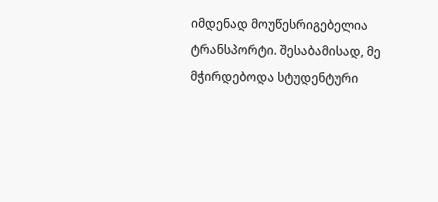იმდენად მოუწესრიგებელია ტრანსპორტი. შესაბამისად, მე მჭირდებოდა სტუდენტური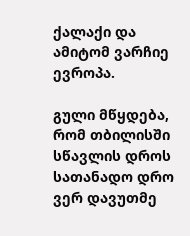ქალაქი და ამიტომ ვარჩიე ევროპა.

გული მწყდება, რომ თბილისში სწავლის დროს სათანადო დრო ვერ დავუთმე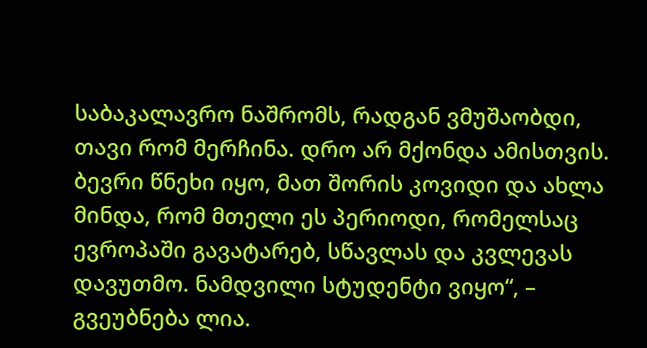საბაკალავრო ნაშრომს, რადგან ვმუშაობდი, თავი რომ მერჩინა. დრო არ მქონდა ამისთვის. ბევრი წნეხი იყო, მათ შორის კოვიდი და ახლა მინდა, რომ მთელი ეს პერიოდი, რომელსაც ევროპაში გავატარებ, სწავლას და კვლევას დავუთმო. ნამდვილი სტუდენტი ვიყო“, – გვეუბნება ლია.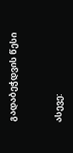გადაბეჭდვის წესი


ასევე: